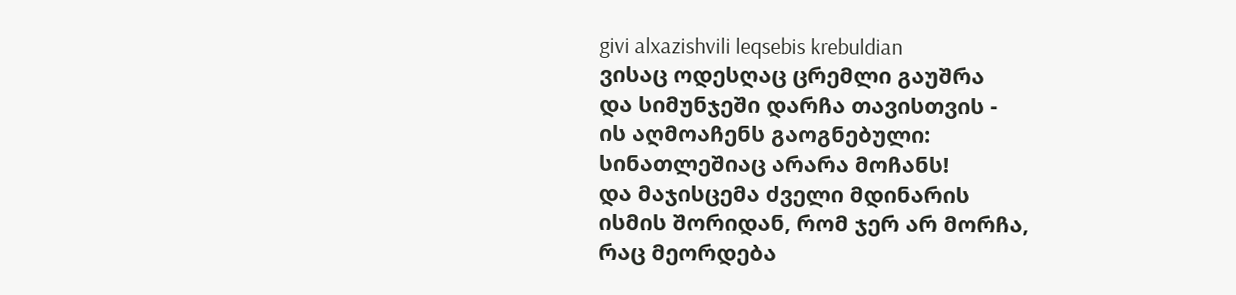givi alxazishvili leqsebis krebuldian
ვისაც ოდესღაც ცრემლი გაუშრა
და სიმუნჯეში დარჩა თავისთვის -
ის აღმოაჩენს გაოგნებული:
სინათლეშიაც არარა მოჩანს!
და მაჯისცემა ძველი მდინარის
ისმის შორიდან, რომ ჯერ არ მორჩა,
რაც მეორდება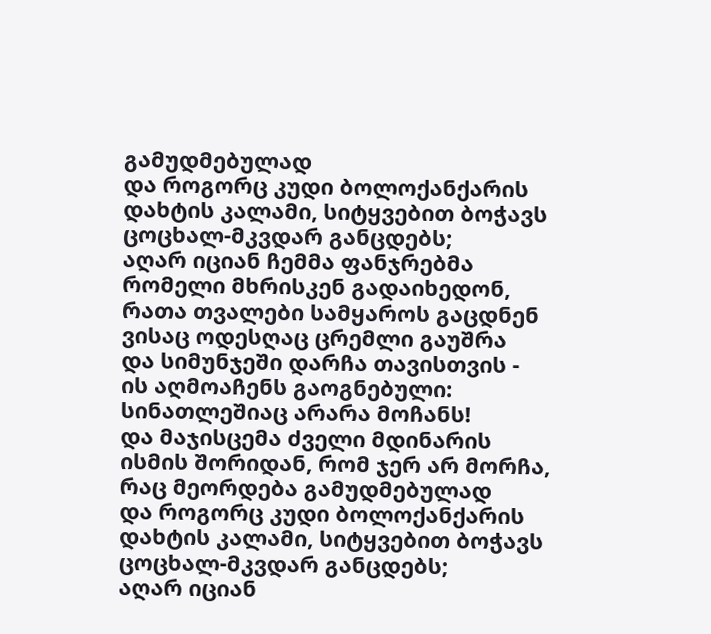გამუდმებულად
და როგორც კუდი ბოლოქანქარის
დახტის კალამი, სიტყვებით ბოჭავს
ცოცხალ-მკვდარ განცდებს;
აღარ იციან ჩემმა ფანჯრებმა
რომელი მხრისკენ გადაიხედონ,
რათა თვალები სამყაროს გაცდნენ
ვისაც ოდესღაც ცრემლი გაუშრა
და სიმუნჯეში დარჩა თავისთვის -
ის აღმოაჩენს გაოგნებული:
სინათლეშიაც არარა მოჩანს!
და მაჯისცემა ძველი მდინარის
ისმის შორიდან, რომ ჯერ არ მორჩა,
რაც მეორდება გამუდმებულად
და როგორც კუდი ბოლოქანქარის
დახტის კალამი, სიტყვებით ბოჭავს
ცოცხალ-მკვდარ განცდებს;
აღარ იციან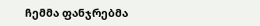ჩემმა ფანჯრებმა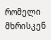რომელი მხრისკენ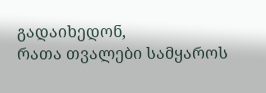გადაიხედონ,
რათა თვალები სამყაროს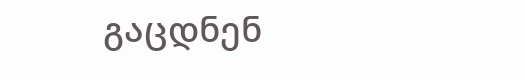გაცდნენ